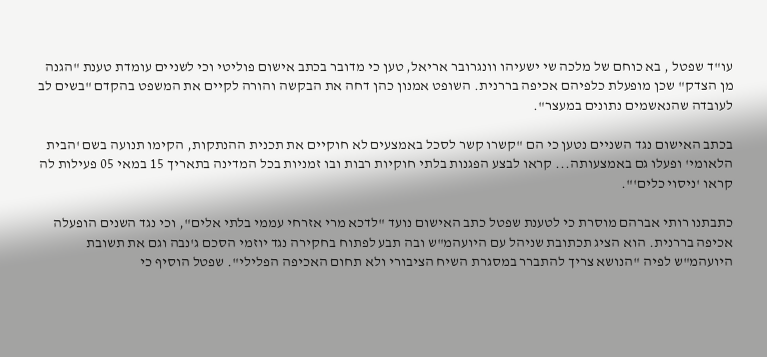עו"ד שפטל , בא כוחם של מלכה שי ישעיהו וונגרובר אריאל, טען כי מדובר בכתב אישום פוליטי וכי לשניים עומדת טענת "הגנה מן הצדק" שכן מופעלת כלפיהם אכיפה בררנית. השופט אמנון כהן דחה את הבקשה והורה לקיים את המשפט בהקדם "בשים לב לעובדה שהנאשמים נתונים במעצר".

בכתב האישום נגד השניים נטען כי הם "קשרו קשר לסכל באמצעים לא חוקיים את תכנית ההנתקות, הקימו תנועה בשם 'הבית הלאומי' ופעלו גם באמצעותה... קראו לבצע הפגנות בלתי חוקיות רבות ובו זמניות בכל המדינה בתאריך 15 במאי 05 פעילות לה קראו 'ניסוי כלים'".

כתבתנו רותי אברהם מוסרת כי לטענת שפטל כתב האישום נועד "לדכא מרי אזרחי עממי בלתי אלים", וכי נגד השנים הופעלה אכיפה בררנית. הוא הציג תכתובת שניהל עם היועהמ"ש ובה תבע לפתוח בחקירה נגד יוזמי הסכם ג'נבה וגם את תשובת היועהמ"ש לפיה "הנושא צריך להתברר במסגרת השיח הציבורי ולא תחום האכיפה הפלילי". שפטל הוסיף כי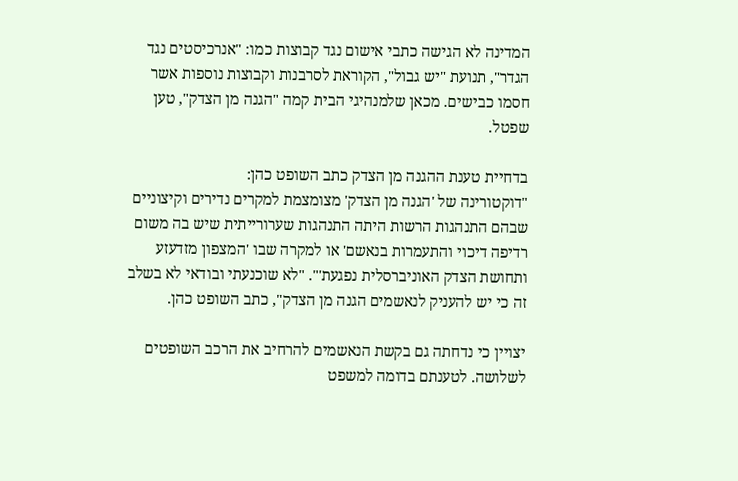המדינה לא הגישה כתבי אישום נגד קבוצות כמו: "אנרכיסטים נגד הגדר", תנועת "יש גבול", הקוראת לסרבנות וקבוצות נוספות אשר חסמו כבישים. מכאן שלמנהיגי הבית קמה "הגנה מן הצדק", טען שפטל.

בדחיית טענת ההגנה מן הצדק כתב השופט כהן:
"דוקטורינה של 'הגנה מן הצדק' מצומצמת למקרים נדירים וקיצוניים שבהם התנהגות הרשות היתה התנהגות שערורייתית שיש בה משום רדיפה דיכוי והתעמרות בנאשם' או למקרה שבו 'המצפון מזדעזע ותחושת הצדק האוניברסלית נפגעת'". "לא שוכנעתי ובודאי לא בשלב זה כי יש להעניק לנאשמים הגנה מן הצדק", כתב השופט כהן.

יצויין כי נדחתה גם בקשת הנאשמים להרחיב את הרכב השופטים לשלושה. לטענתם בדומה למשפט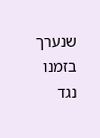שנערך בזמנו נגד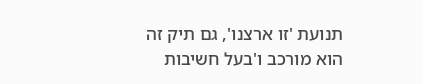תנועת 'זו ארצנו', גם תיק זה הוא מורכב ו'בעל חשיבות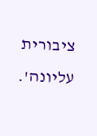ציבורית עליונה'.